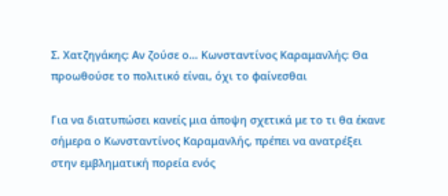Σ. Χατζηγάκης: Αν ζούσε ο… Κωνσταντίνος Καραμανλής: Θα προωθούσε το πολιτικό είναι, όχι το φαίνεσθαι

Για να διατυπώσει κανείς μια άποψη σχετικά με το τι θα έκανε σήμερα ο Κωνσταντίνος Καραμανλής, πρέπει να ανατρέξει στην εμβληματική πορεία ενός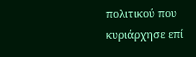πολιτικού που κυριάρχησε επί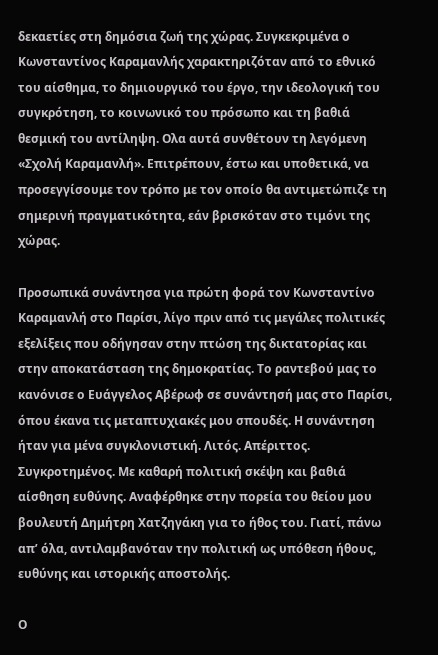δεκαετίες στη δημόσια ζωή της χώρας. Συγκεκριμένα ο Κωνσταντίνος Καραμανλής χαρακτηριζόταν από το εθνικό του αίσθημα, το δημιουργικό του έργο, την ιδεολογική του συγκρότηση, το κοινωνικό του πρόσωπο και τη βαθιά θεσμική του αντίληψη. Ολα αυτά συνθέτουν τη λεγόμενη «Σχολή Καραμανλή». Επιτρέπουν, έστω και υποθετικά, να προσεγγίσουμε τον τρόπο με τον οποίο θα αντιμετώπιζε τη σημερινή πραγματικότητα, εάν βρισκόταν στο τιμόνι της χώρας.

Προσωπικά συνάντησα για πρώτη φορά τον Κωνσταντίνο Καραμανλή στο Παρίσι, λίγο πριν από τις μεγάλες πολιτικές εξελίξεις που οδήγησαν στην πτώση της δικτατορίας και στην αποκατάσταση της δημοκρατίας. Το ραντεβού μας το κανόνισε ο Ευάγγελος Αβέρωφ σε συνάντησή μας στο Παρίσι, όπου έκανα τις μεταπτυχιακές μου σπουδές. Η συνάντηση ήταν για μένα συγκλονιστική. Λιτός. Απέριττος. Συγκροτημένος. Με καθαρή πολιτική σκέψη και βαθιά αίσθηση ευθύνης. Αναφέρθηκε στην πορεία του θείου μου βουλευτή Δημήτρη Χατζηγάκη για το ήθος του. Γιατί, πάνω απ’ όλα, αντιλαμβανόταν την πολιτική ως υπόθεση ήθους, ευθύνης και ιστορικής αποστολής.

Ο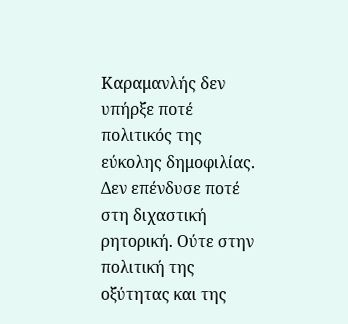Καραμανλής δεν υπήρξε ποτέ πολιτικός της εύκολης δημοφιλίας. Δεν επένδυσε ποτέ στη διχαστική ρητορική. Ούτε στην πολιτική της οξύτητας και της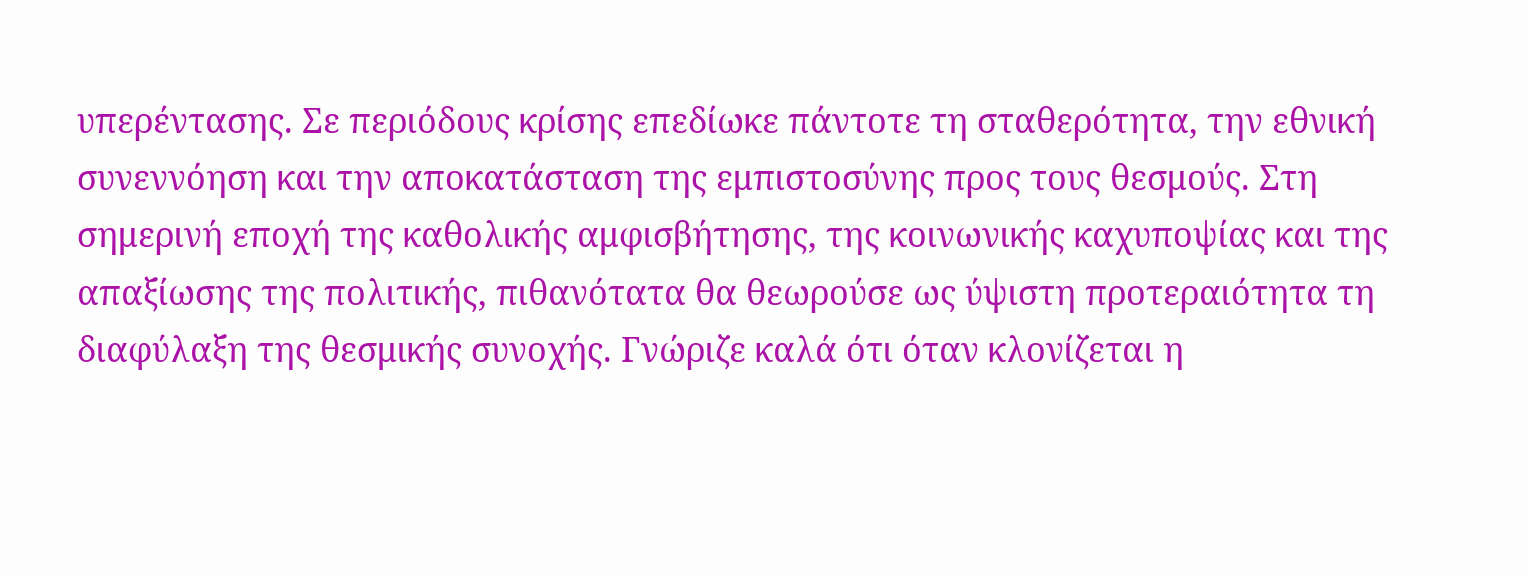υπερέντασης. Σε περιόδους κρίσης επεδίωκε πάντοτε τη σταθερότητα, την εθνική συνεννόηση και την αποκατάσταση της εμπιστοσύνης προς τους θεσμούς. Στη σημερινή εποχή της καθολικής αμφισβήτησης, της κοινωνικής καχυποψίας και της απαξίωσης της πολιτικής, πιθανότατα θα θεωρούσε ως ύψιστη προτεραιότητα τη διαφύλαξη της θεσμικής συνοχής. Γνώριζε καλά ότι όταν κλονίζεται η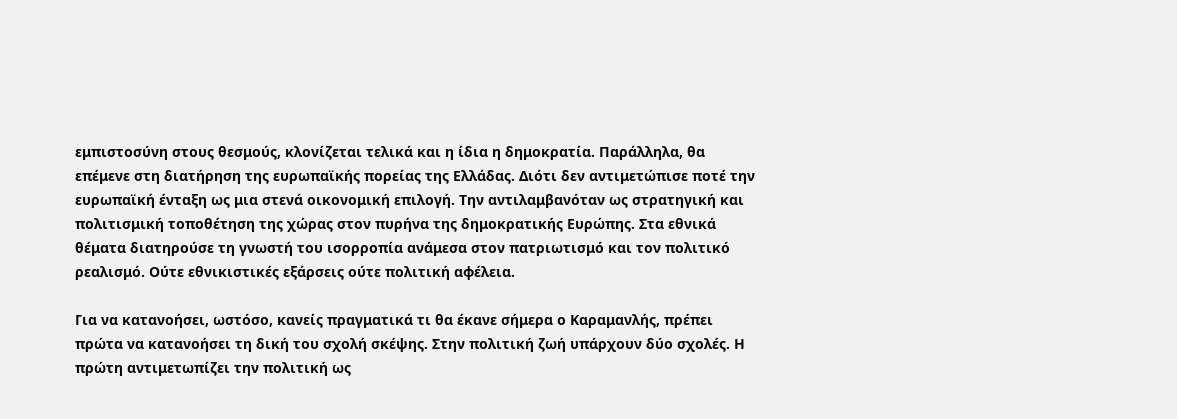εμπιστοσύνη στους θεσμούς, κλονίζεται τελικά και η ίδια η δημοκρατία. Παράλληλα, θα επέμενε στη διατήρηση της ευρωπαϊκής πορείας της Ελλάδας. Διότι δεν αντιμετώπισε ποτέ την ευρωπαϊκή ένταξη ως μια στενά οικονομική επιλογή. Την αντιλαμβανόταν ως στρατηγική και πολιτισμική τοποθέτηση της χώρας στον πυρήνα της δημοκρατικής Ευρώπης. Στα εθνικά θέματα διατηρούσε τη γνωστή του ισορροπία ανάμεσα στον πατριωτισμό και τον πολιτικό ρεαλισμό. Ούτε εθνικιστικές εξάρσεις ούτε πολιτική αφέλεια.

Για να κατανοήσει, ωστόσο, κανείς πραγματικά τι θα έκανε σήμερα ο Καραμανλής, πρέπει πρώτα να κατανοήσει τη δική του σχολή σκέψης. Στην πολιτική ζωή υπάρχουν δύο σχολές. Η πρώτη αντιμετωπίζει την πολιτική ως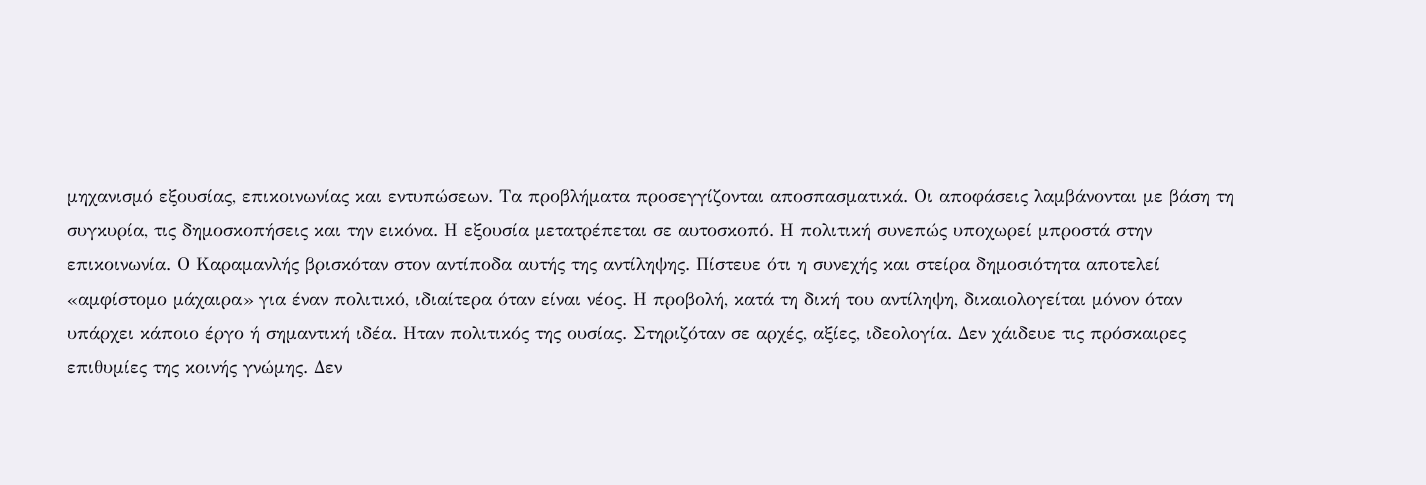μηχανισμό εξουσίας, επικοινωνίας και εντυπώσεων. Τα προβλήματα προσεγγίζονται αποσπασματικά. Οι αποφάσεις λαμβάνονται με βάση τη συγκυρία, τις δημοσκοπήσεις και την εικόνα. Η εξουσία μετατρέπεται σε αυτοσκοπό. Η πολιτική συνεπώς υποχωρεί μπροστά στην επικοινωνία. Ο Καραμανλής βρισκόταν στον αντίποδα αυτής της αντίληψης. Πίστευε ότι η συνεχής και στείρα δημοσιότητα αποτελεί «αμφίστομο μάχαιρα» για έναν πολιτικό, ιδιαίτερα όταν είναι νέος. Η προβολή, κατά τη δική του αντίληψη, δικαιολογείται μόνον όταν υπάρχει κάποιο έργο ή σημαντική ιδέα. Ηταν πολιτικός της ουσίας. Στηριζόταν σε αρχές, αξίες, ιδεολογία. Δεν χάιδευε τις πρόσκαιρες επιθυμίες της κοινής γνώμης. Δεν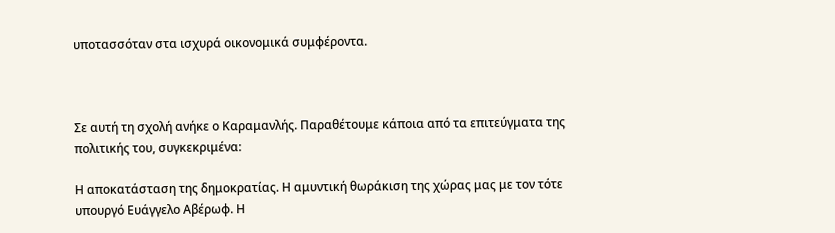υποτασσόταν στα ισχυρά οικονομικά συμφέροντα.



Σε αυτή τη σχολή ανήκε ο Καραμανλής. Παραθέτουμε κάποια από τα επιτεύγματα της πολιτικής του, συγκεκριμένα:

Η αποκατάσταση της δημοκρατίας. Η αμυντική θωράκιση της χώρας μας με τον τότε υπουργό Ευάγγελο Αβέρωφ. Η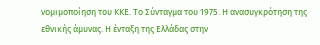νομιμοποίηση του ΚΚΕ. Το Σύνταγμα του 1975. Η ανασυγκρότηση της εθνικής άμυνας. Η ένταξη της Ελλάδας στην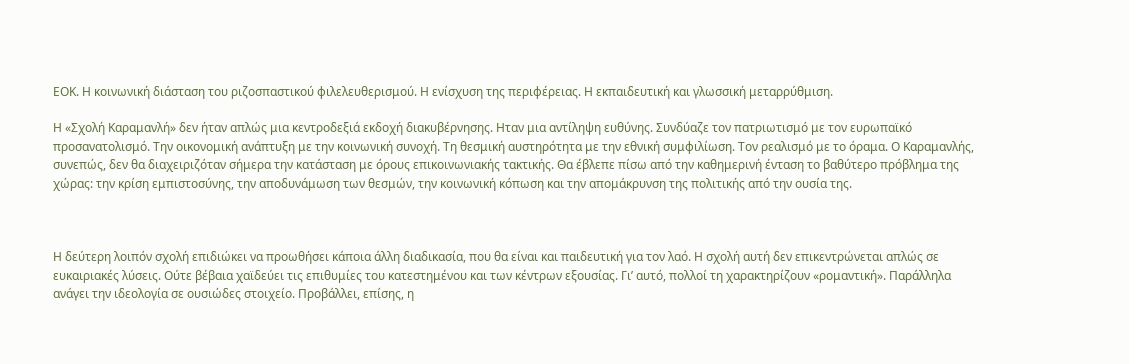ΕΟΚ. Η κοινωνική διάσταση του ριζοσπαστικού φιλελευθερισμού. Η ενίσχυση της περιφέρειας. Η εκπαιδευτική και γλωσσική μεταρρύθμιση.

Η «Σχολή Καραμανλή» δεν ήταν απλώς μια κεντροδεξιά εκδοχή διακυβέρνησης. Ηταν μια αντίληψη ευθύνης. Συνδύαζε τον πατριωτισμό με τον ευρωπαϊκό προσανατολισμό. Την οικονομική ανάπτυξη με την κοινωνική συνοχή. Τη θεσμική αυστηρότητα με την εθνική συμφιλίωση. Τον ρεαλισμό με το όραμα. Ο Καραμανλής, συνεπώς, δεν θα διαχειριζόταν σήμερα την κατάσταση με όρους επικοινωνιακής τακτικής. Θα έβλεπε πίσω από την καθημερινή ένταση το βαθύτερο πρόβλημα της χώρας: την κρίση εμπιστοσύνης, την αποδυνάμωση των θεσμών, την κοινωνική κόπωση και την απομάκρυνση της πολιτικής από την ουσία της.



Η δεύτερη λοιπόν σχολή επιδιώκει να προωθήσει κάποια άλλη διαδικασία, που θα είναι και παιδευτική για τον λαό. Η σχολή αυτή δεν επικεντρώνεται απλώς σε ευκαιριακές λύσεις. Ούτε βέβαια χαϊδεύει τις επιθυμίες του κατεστημένου και των κέντρων εξουσίας. Γι’ αυτό, πολλοί τη χαρακτηρίζουν «ρομαντική». Παράλληλα ανάγει την ιδεολογία σε ουσιώδες στοιχείο. Προβάλλει, επίσης, η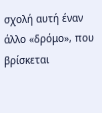σχολή αυτή έναν άλλο «δρόμο», που βρίσκεται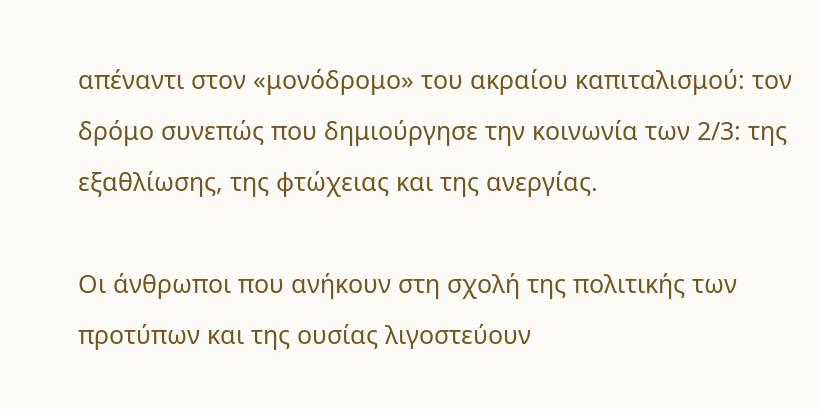απέναντι στον «μονόδρομο» του ακραίου καπιταλισμού: τον δρόμο συνεπώς που δημιούργησε την κοινωνία των 2/3: της εξαθλίωσης, της φτώχειας και της ανεργίας.

Οι άνθρωποι που ανήκουν στη σχολή της πολιτικής των προτύπων και της ουσίας λιγοστεύουν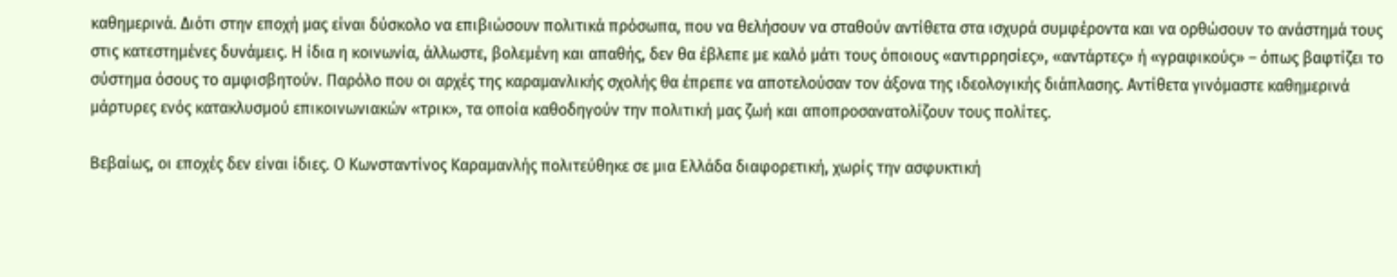καθημερινά. Διότι στην εποχή μας είναι δύσκολο να επιβιώσουν πολιτικά πρόσωπα, που να θελήσουν να σταθούν αντίθετα στα ισχυρά συμφέροντα και να ορθώσουν το ανάστημά τους στις κατεστημένες δυνάμεις. Η ίδια η κοινωνία, άλλωστε, βολεμένη και απαθής, δεν θα έβλεπε με καλό μάτι τους όποιους «αντιρρησίες», «αντάρτες» ή «γραφικούς» – όπως βαφτίζει το σύστημα όσους το αμφισβητούν. Παρόλο που οι αρχές της καραμανλικής σχολής θα έπρεπε να αποτελούσαν τον άξονα της ιδεολογικής διάπλασης. Αντίθετα γινόμαστε καθημερινά μάρτυρες ενός κατακλυσμού επικοινωνιακών «τρικ», τα οποία καθοδηγούν την πολιτική μας ζωή και αποπροσανατολίζουν τους πολίτες.

Βεβαίως, οι εποχές δεν είναι ίδιες. Ο Κωνσταντίνος Καραμανλής πολιτεύθηκε σε μια Ελλάδα διαφορετική, χωρίς την ασφυκτική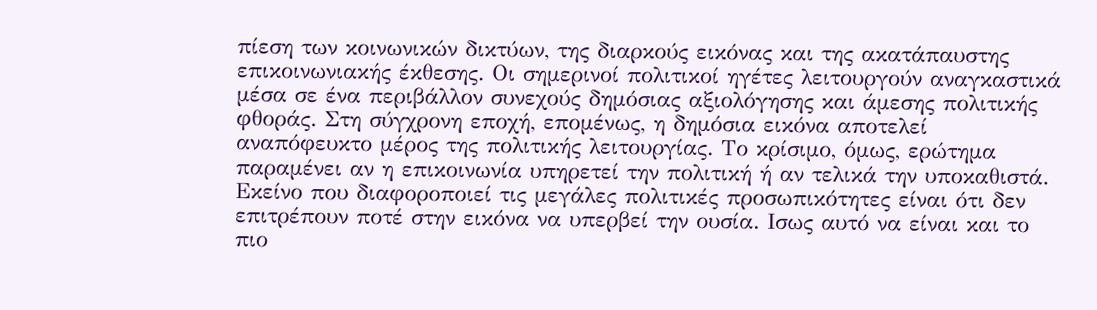πίεση των κοινωνικών δικτύων, της διαρκούς εικόνας και της ακατάπαυστης επικοινωνιακής έκθεσης. Οι σημερινοί πολιτικοί ηγέτες λειτουργούν αναγκαστικά μέσα σε ένα περιβάλλον συνεχούς δημόσιας αξιολόγησης και άμεσης πολιτικής φθοράς. Στη σύγχρονη εποχή, επομένως, η δημόσια εικόνα αποτελεί αναπόφευκτο μέρος της πολιτικής λειτουργίας. Το κρίσιμο, όμως, ερώτημα παραμένει αν η επικοινωνία υπηρετεί την πολιτική ή αν τελικά την υποκαθιστά. Εκείνο που διαφοροποιεί τις μεγάλες πολιτικές προσωπικότητες είναι ότι δεν επιτρέπουν ποτέ στην εικόνα να υπερβεί την ουσία. Ισως αυτό να είναι και το πιο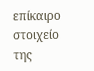επίκαιρο στοιχείο της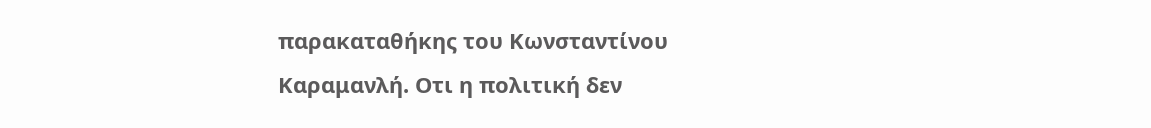παρακαταθήκης του Κωνσταντίνου Καραμανλή. Οτι η πολιτική δεν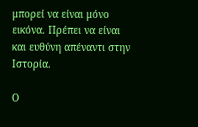μπορεί να είναι μόνο εικόνα. Πρέπει να είναι και ευθύνη απέναντι στην Ιστορία.

Ο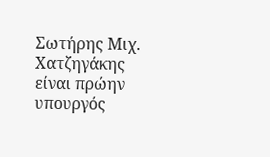Σωτήρης Μιχ. Χατζηγάκης είναι πρώην υπουργός